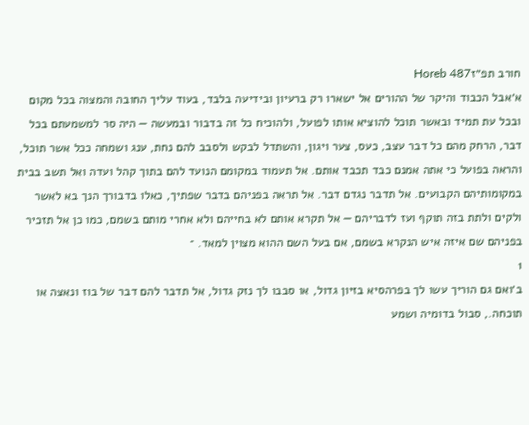חורב תפ״זHoreb 487
א׳אבל הכבוד והיקר של ההורים אל ישארו רק ברעיון ובידיעה בלבד, בעוד עליך החובה והמצוה בכל מקום ובכל עת תמיד ובאשר תוכל להוציא אותו לפועל, ולהוכיח כל זה בדבור ובמעשה — היה סר למשמעתם בכל דבר, הרחק מהם כל דבר עצב, כעס, צער ויגון, והשתדל לבקש ולסבב להם נחת, ענג ושמחה ככל אשר תוכל, והראה בפועל כי אתה אמנם כבד תכבד אותם. אל תעמוד במקומם הנועד להם בתוך קהל ועדה ואל תשב בבית במקומותיהם הקבועים. אל תדבר נגדם דבר. אל תראה בפניהם בדבר שפתיך, כאלו בדבורך הנך בא לאשר ולקים ולתת בזה תוקף ועז לדבריהם — אל תקרא אותם לא בחייהם ולא אחרי מותם בשמם, כמו כן אל תזכיר בפניהם שם איזה איש הנקרא בשמם, אם בעל השם ההוא מצוין למאד. ־
1
ב׳ואם גם הוריך עשו לך בפרהסיא בזיון גדול, או סבבו לך נזק גדול, אל תדבר להם דבר של בוז ונאצה או תוכחה., סבול בדומיה ושמע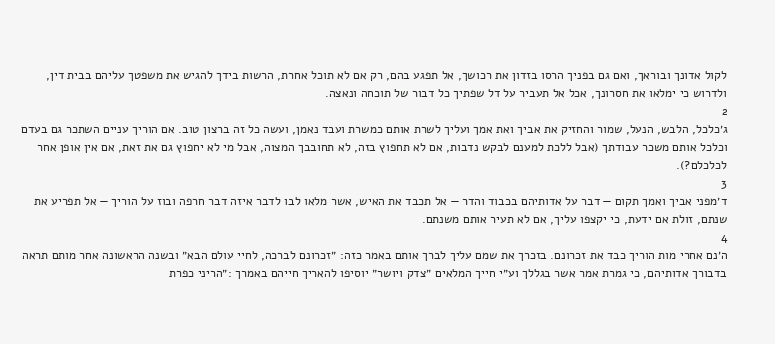לקול אדונך ובוראך, ואם גם בפניך הרסו בזדון את רכושך, אל תפגע בהם, רק אם לא תוכל אחרת, הרשות בידך להגיש את משפטך עליהם בבית דין, ולדרוש כי ימלאו את חסרונך, אכל אל תעביר על דל שפתיך כל דבור של תוכחה ונאצה.
2
ג׳כלכל, הלבש, הנעל, שמור והחזיק את אביך ואת אמך ועליך לשרת אותם כמשרת ועבד נאמן, ועשה כל זה ברצון טוב. אם הוריך עניים השתכר גם בעדם וכלכל אותם משכר עבודתך (אבל ללכת למענם לבקש נדבות, אם לא תחפוץ בזה, לא תחובבך המצוה, אבל מי לא יחפוץ גם את זאת, אם אין אופן אחר לכלכלם?).
3
ד׳מפני אביך ואמך תקום — דבר על אדותיהם בכבוד והדר — אל תכבד את האיש, אשר מלאו לבו לדבר איזה דבר חרפה ובוז על הוריך — אל תפריע את שנתם, זולת אם ידעת, כי יקצפו עליך, אם לא תעיר אותם משנתם.
4
ה׳נם אחרי מות הוריך כבד את זכרונם. בזכרך את שמם עליך לברך אותם באמר כזה: ״זכרונם לברכה, לחיי עולם הבא״ ובשנה הראשונה אחר מותם תראה בדבורך אדותיהם, כי גמרת אמר אשר בגללך וע״י חייך המלאים ״צדק ויושר״ יוסיפו להאריך חייהם באמרך :״הריני כפרת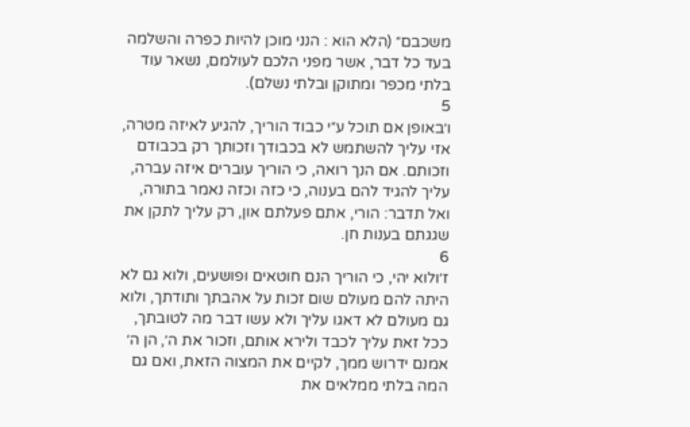משכבם״ (הלא הוא : הנני מוכן להיות כפרה והשלמה בעד כל דבר, אשר מפני הלכם לעולמם, נשאר עוד בלתי מכפר ומתוקן ובלתי נשלם).
5
ו׳באופן אם תוכל ע״י כבוד הוריך, להגיע לאיזה מטרה, אזי עליך להשתמש לא בכבודך וזכותך רק בכבודם וזכותם. אם הנך רואה, כי הוריך עוברים איזה עברה, עליך להגיד להם בענוה, כי כזה וכזה נאמר בתורה, ואל תדבר: הורי, אתם פעלתם און, רק עליך לתקן את שגגתם בענות חן.
6
ז׳ולוא יהי, כי הוריך הנם חוטאים ופושעים, ולוא גם לא היתה להם מעולם שום זכות על אהבתך ותודתך, ולוא גם מעולם לא דאגו עליך ולא עשו דבר מה לטובתך, ככל זאת עליך לכבד ולירא אותם, וזכור את ה׳, הן ה׳ אמנם ידרוש ממך, לקיים את המצוה הזאת, ואם גם המה בלתי ממלאים את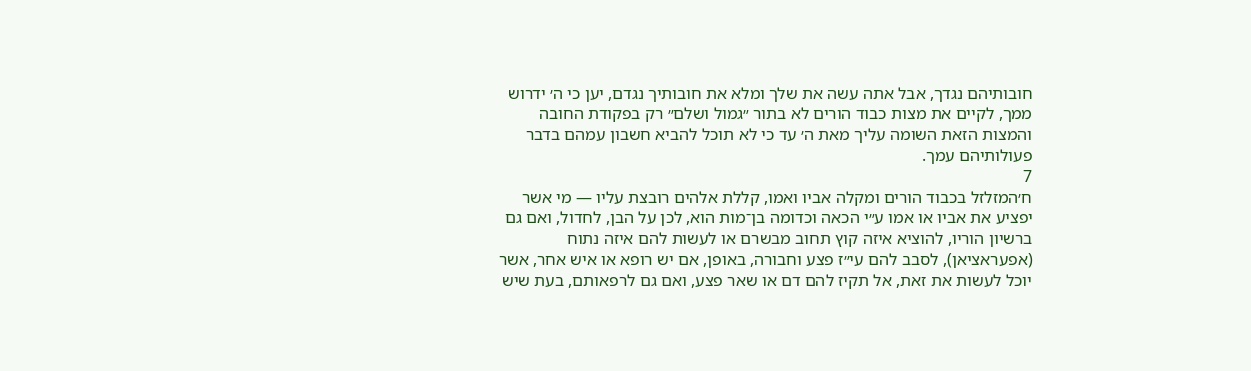חובותיהם נגדך, אבל אתה עשה את שלך ומלא את חובותיך נגדם, יען כי ה׳ ידרוש ממך, לקיים את מצות כבוד הורים לא בתור ״גמול ושלם״ רק בפקודת החובה והמצות הזאת השומה עליך מאת ה׳ עד כי לא תוכל להביא חשבון עמהם בדבר פעולותיהם עמך.
7
ח׳המזלזל בכבוד הורים ומקלה אביו ואמו, קללת אלהים רובצת עליו — מי אשר יפציע את אביו או אמו ע״י הכאה וכדומה בן־מות הוא, לכן על הבן, לחדול, ואם גם ברשיון הוריו, להוציא איזה קוץ תחוב מבשרם או לעשות להם איזה נתוח (אפעראציאן), לסבב להם עי״ז פצע וחבורה, באופן, אם יש רופא או איש אחר, אשר יוכל לעשות את זאת, אל תקיז להם דם או שאר פצע, ואם גם לרפאותם, בעת שיש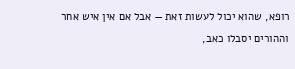רופא, שהוא יכול לעשות זאת — אבל אם אין איש אחר וההורים יסבלו כאב,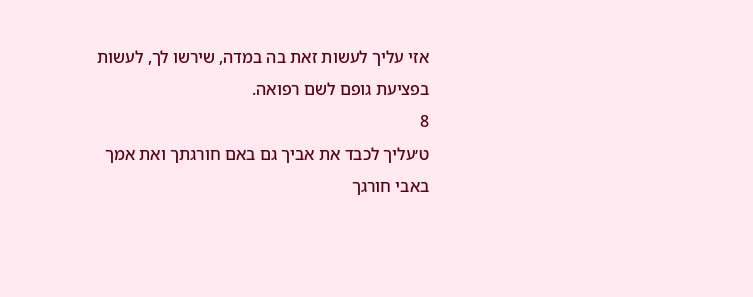אזי עליך לעשות זאת בה במדה, שירשו לך, לעשות בפציעת גופם לשם רפואה.
8
ט׳עליך לכבד את אביך גם באם חורגתך ואת אמך באבי חורגך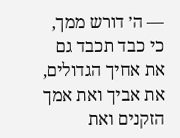— ה׳ דורש ממך, כי כבד תכבד גם את אחיך הגדולים, את אביך ואת אמך הזקנים ואת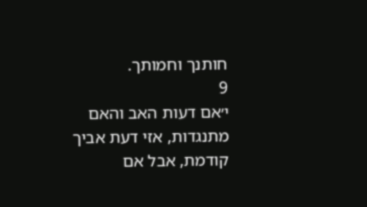חותנך וחמותך.
9
י׳אם דעות האב והאם מתנגדות, אזי דעת אביך קודמת, אבל אם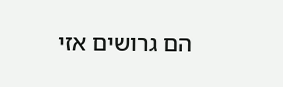הם גרושים אזי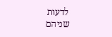לדעות שניהם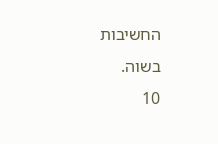החשיבות בשוה.
10